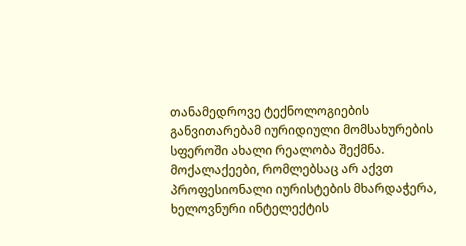თანამედროვე ტექნოლოგიების განვითარებამ იურიდიული მომსახურების სფეროში ახალი რეალობა შექმნა. მოქალაქეები, რომლებსაც არ აქვთ პროფესიონალი იურისტების მხარდაჭერა, ხელოვნური ინტელექტის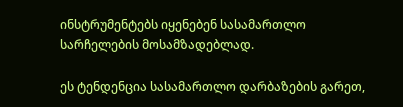ინსტრუმენტებს იყენებენ სასამართლო სარჩელების მოსამზადებლად.

ეს ტენდენცია სასამართლო დარბაზების გარეთ,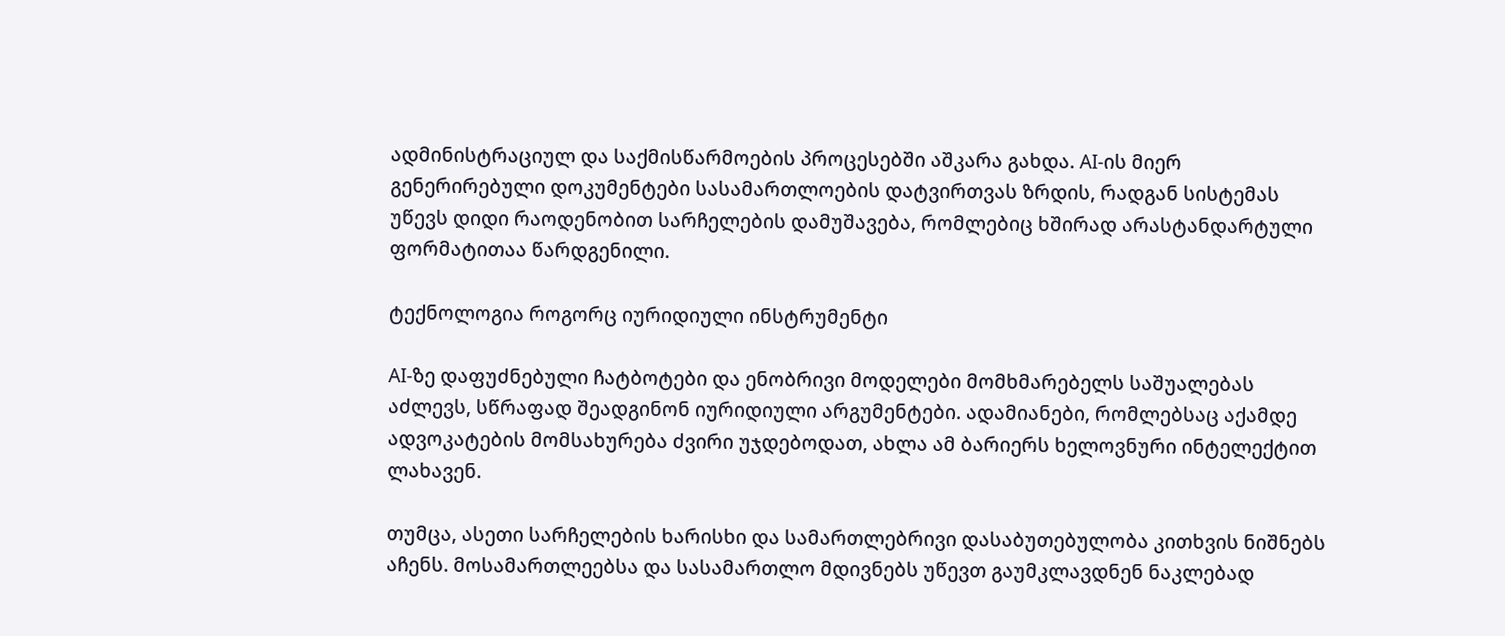ადმინისტრაციულ და საქმისწარმოების პროცესებში აშკარა გახდა. AI-ის მიერ გენერირებული დოკუმენტები სასამართლოების დატვირთვას ზრდის, რადგან სისტემას უწევს დიდი რაოდენობით სარჩელების დამუშავება, რომლებიც ხშირად არასტანდარტული ფორმატითაა წარდგენილი.

ტექნოლოგია როგორც იურიდიული ინსტრუმენტი

AI-ზე დაფუძნებული ჩატბოტები და ენობრივი მოდელები მომხმარებელს საშუალებას აძლევს, სწრაფად შეადგინონ იურიდიული არგუმენტები. ადამიანები, რომლებსაც აქამდე ადვოკატების მომსახურება ძვირი უჯდებოდათ, ახლა ამ ბარიერს ხელოვნური ინტელექტით ლახავენ.

თუმცა, ასეთი სარჩელების ხარისხი და სამართლებრივი დასაბუთებულობა კითხვის ნიშნებს აჩენს. მოსამართლეებსა და სასამართლო მდივნებს უწევთ გაუმკლავდნენ ნაკლებად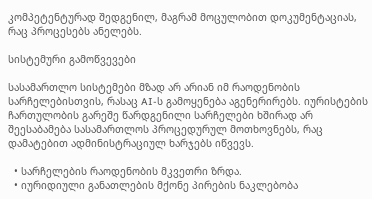კომპეტენტურად შედგენილ, მაგრამ მოცულობით დოკუმენტაციას, რაც პროცესებს ანელებს.

სისტემური გამოწვევები

სასამართლო სისტემები მზად არ არიან იმ რაოდენობის სარჩელებისთვის, რასაც AI-ს გამოყენება აგენერირებს. იურისტების ჩართულობის გარეშე წარდგენილი სარჩელები ხშირად არ შეესაბამება სასამართლოს პროცედურულ მოთხოვნებს, რაც დამატებით ადმინისტრაციულ ხარჯებს იწვევს.

  • სარჩელების რაოდენობის მკვეთრი ზრდა.
  • იურიდიული განათლების მქონე პირების ნაკლებობა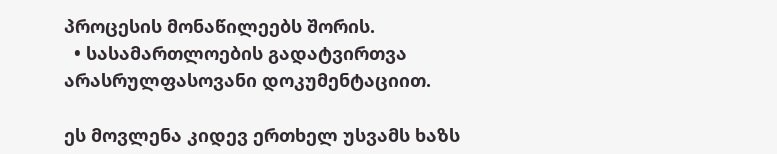პროცესის მონაწილეებს შორის.
  • სასამართლოების გადატვირთვა არასრულფასოვანი დოკუმენტაციით.

ეს მოვლენა კიდევ ერთხელ უსვამს ხაზს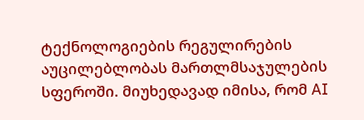ტექნოლოგიების რეგულირების აუცილებლობას მართლმსაჯულების სფეროში. მიუხედავად იმისა, რომ AI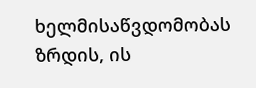ხელმისაწვდომობას ზრდის, ის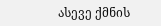ასევე ქმნის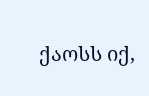ქაოსს იქ,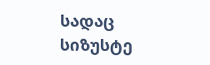სადაც სიზუსტე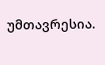უმთავრესია.